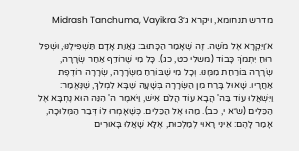מדרש תנחומא, ויקרא ג׳Midrash Tanchuma, Vayikra 3

א׳וַיִּקְרָא אֶל מֹשֶׁה. זֶה שֶׁאָמַר הַכָּתוּב: גַּאֲוַת אָדָם תַּשְׁפִּילֶנּוּ, וּשְׁפַל רוּחַ יִתְמֹךְ כָּבוֹד (משלי כט, כג). כָּל מִי שֶׁרוֹדֵף אַחַר שְׂרָרָה, שְׂרָרָה בּוֹרַחַת מִמֶּנּוּ. וְכָל מִי שֶׁבּוֹרֵחַ מִשְּׂרָרָה, שְׂרָרָה רוֹדֶפֶת אַחֲרָיו. שָׁאוּל בָּרַח מִן הַשְּׂרָרָה בְּשָׁעָה שֶׁבָּא לִמְלֹךְ, שֶׁנֶּאֱמַר: וַיִּשְׁאֲלוּ עוֹד בַּה' הֲבָא עוֹד הֲלֹם אִישׁ, וַיֹּאמֶר ה' הִנֵּה הוּא נֶחְבָּא אֶל הַכֵּלִים (ש״א י, כב). מַהוּ אֶל הַכֵּלִים. כְּשֶׁאָמְרוּ לוֹ דְּבַר הַמְּלוּכָה, אָמַר לָהֶם: אֵינִי רָאוּי לְמַלְכוּת, אֶלָּא שָׁאֲלוּ בָּאוּרִים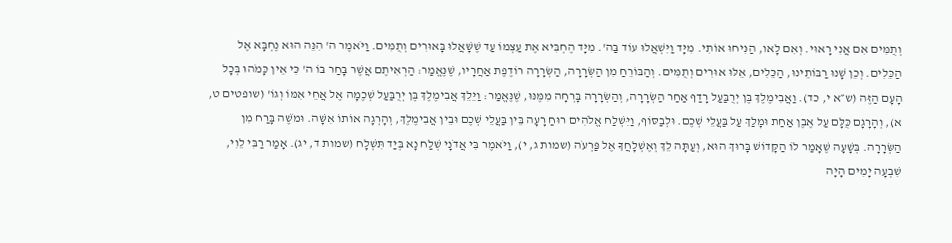וְתֻמִּים אִם אֲנִי רָאוּי. וְאִם לָאו, הַנִּיחוּ אוֹתִי. מִיָּד וַיִּשְׁאֲלוּ עוֹד בַּה'. מִיָּד הֶחְבִּיא אֶת עַצְמוֹ עַד שֶׁשָּׁאֲלוּ בָּאוּרִים וְתֻמִּים. וַיֹּאמֶר ה' הִנֵּה הוּא נֶחְבָּא אֶל הַכֵּלִים. וְכֵן שָׁנוּ רַבּוֹתֵינוּ, הַכֵּלִים, אֵלּוּ אוּרִים וְתֻמִּים. וְהַבּוֹרֵחַ מִן הַשְּׂרָרָה, הַשְּׂרָרָה רוֹדֶפֶת אַחֲרָיו, שֶׁנֶּאֱמַר: הַרְאִיתֶם אֲשֶׁר בָּחַר בּוֹ ה' כִּי אֵין כָּמֹהוּ בְּכָל הָעָם הַזֶּה (ש״א י, כד). וַאֲבִימֶלֶךְ בֶּן יְרֻבַּעַל רָדַף אַחַר הַשְּׂרָרָה, וְהַשְּׂרָרָה בָּרְחָה מִמֶּנּוּ, שֶׁנֶּאֱמַר: וַיֵּלֵךְ אֲבִימֶלֶךְ בֶּן יְרֻבַּעַל שְׁכֶמָה אֶל אֲחֵי אִמּוֹ וְגוֹ' (שופטים ט, א), וְהָרָגָם כֻּלָּם עַל אֶבֶן אַחַת וּמָלַךְ עַל בַּעֲלֵי שְׁכֶם. וּלְבַסּוֹף, וַיִּשְׁלַח אֱלֹהִים רוּחַ רָעָה בֵּין בַּעֲלֵי שְׁכֶם וּבֵין אֲבִימֶלֶךְ, וְהָרְגָה אוֹתוֹ אִשָּׁה. וּמֹשֶׁה בָּרַח מִן הַשְּׂרָרָה. בְּשָׁעָה שֶׁאָמַר לוֹ הַקָּדוֹשׁ בָּרוּךְ הוּא, וְעַתָּה לֵךְ וְאֶשְׁלָחֲךָ אֶל פַּרְעֹה (שמות ג, י), וַיֹּאמֶר בִּי אֲדֹנָי שְׁלַח נָא בְּיַד תִּשְׁלָח (שמות ד, יג). אָמַר רַבִּי לֵוִי, שִׁבְעָה יָמִים הָיָה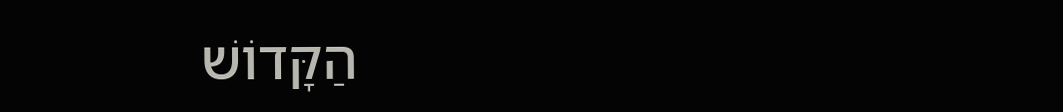הַקָּדוֹשׁ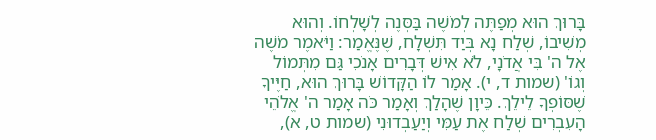בָּרוּךְ הוּא מְפַתֶּה לְמֹשֶׁה בַּסְּנֶה לְשָׁלְחוֹ. וְהוּא מְשִׁיבוֹ, שְׁלַח נָא בְּיַד תִּשְׁלָח, שֶׁנֶּאֱמַר: וַיֹּאמֶר מֹשֶׁה אֶל ה' בִּי אֲדֹנָי, לֹא אִישׁ דְּבָרִים אָנֹכִי גַּם מִתְּמוֹל וְגוֹ' (שמות ד, י). אָמַר לוֹ הַקָּדוֹשׁ בָּרוּךְ הוּא, חַיֶּיךָ שֶׁסּוֹפְךָ לֵילֵךְ. כֵּיוָן שֶׁהָלַךְ וְאָמַר כֹּה אָמַר ה' אֱלֹהֵי הָעִבְרִים שְׁלַח אֶת עַמִּי וְיַעַבְדוּנִי (שמות ט, א),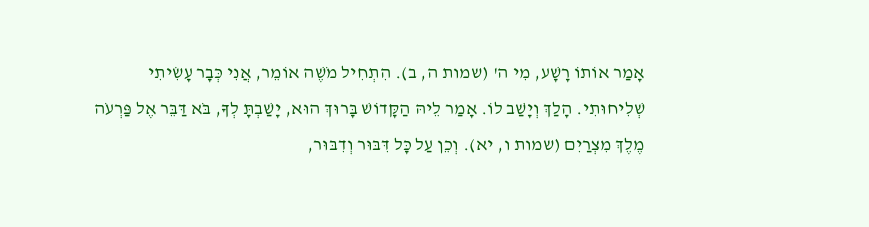אָמַר אוֹתוֹ רָשָׁע, מִי ה' (שמות ה, ב). הִתְחִיל מֹשֶׁה אוֹמֵר, אֲנִי כְּבָר עָשִׂיתִי שְׁלִיחוּתִי. הָלַךְ וְיָשַׁב לוֹ. אָמַר לֵיהּ הַקָּדוֹשׁ בָּרוּךְ הוּא, יָשַׁבְתָּ לְךָ, בֹּא דַּבֵּר אֶל פַּרְעֹה מֶלֶךְ מִצְרַיִם (שמות ו, יא). וְכֵן עַל כָּל דִּבּוּר וְדִבּוּר,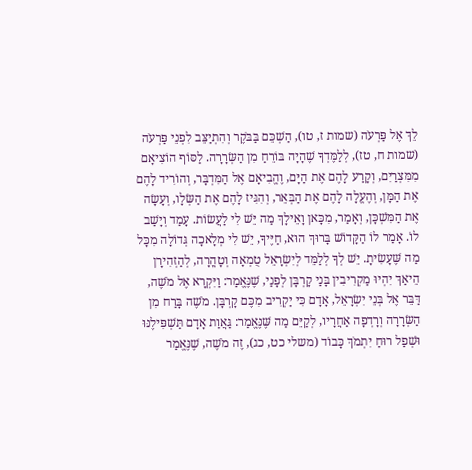לֵךְ אֶל פַּרְעֹה (שמות ז, טו), הַשְׁכֵּם בַּבֹּקֶר וְהִתְיַצֵּב לִפְנֵי פַּרְעֹה (שמות ח, טז), לְלַמֶּדְךָ שֶׁהָיָה בּוֹרֵחַ מִן הַשְּׂרָרָה. לַסּוֹף הוֹצִיאָם מִמִּצְרַיִם, וְקָרַע לָהֶם אֶת הַיָּם, וֶהֱבִיאָם אֶל הַמִּדְבָּר, וְהוֹרִיד לָהֶם אֶת הַמָּן, וְהֶעֱלָה לָהֶם אֶת הַבְּאֵר, וְהִגִּיז לָהֶם אֶת הַשְּׂלָו, וְעָשָׂה אֶת הַמִּשְׁכָּן, וְאָמַר, מִכָּאן וָאֵילָךְ מַה יֵּשׁ לִי לַעֲשׂוֹת. עָמַד וְיָשַׁב לוֹ. אָמַר לוֹ הַקָּדוֹשׁ בָּרוּךְ הוּא, חַיֶּיךָ, יֵשׁ לִי מְלָאכָה גְּדוֹלָה מִכָּל מַה שֶּׁעָשִׂיתָ. יֵשׁ לְךָ לְלַמֵּד לְיִשְׂרָאֵל טֻמְאָה וְטָהֳרָה, לְהַזְהִירָן הֵיאַךְ יִהְיוּ מַקְרִיבִין בָּנַי קָרְבָּן לְפָנַי, שֶׁנֶּאֱמַר: וַיִּקְרָא אֶל מֹשֶׁה, דַּבֵּר אֶל בְּנֵי יִשְׂרָאֵל, אָדָם כִּי יַקְרִיב מִכֶּם קָרְבָּן. מֹשֶׁה בָּרַח מִן הַשְּׂרָרָה וְרָדְפָה אַחֲרָיו, לְקַיֵּם מַה שֶּׁנֶּאֱמַר: גַּאֲוַת אָדָם תַּשְׁפִּילֶנּוּ וּשְׁפַל רוּחַ יִתְמֹךְ כָּבוֹד (משלי כט, כג), זֶה מֹשֶׁה, שֶׁנֶּאֱמַר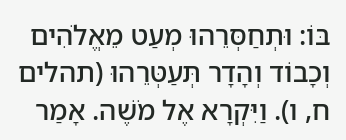בּוֹ: וּתְחַסְּרֵהוּ מְעַט מֵאֱלֹהִים וְכָבוֹד וְהָדָר תְּעַטְּרֵהוּ (תהלים ח, ו). וַיִּקְרָא אֶל מֹשֶׁה. אָמַר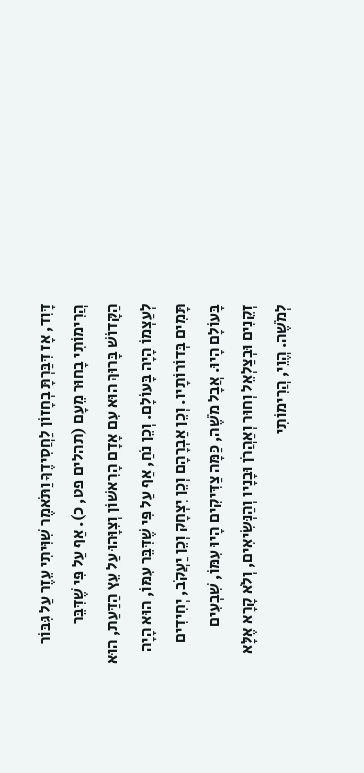דָּוִד, אָז דִּבַּרְתָּ בְחָזוֹן לַחֲסִידֶךָ וַתֹּאמֶר שִׁוִּיתִי עֵזֶר עַל גִּבּוֹר הֲרִימוֹתִי בָחוּר מֵעָם (תהלים פט, כ). אַף עַל פִּי שֶׁדִּבֵּר הַקָּדוֹשׁ בָּרוּךְ הוּא עִם אָדָם הָרִאשׁוֹן וְצִוָּהוּ עַל עֵץ הַדַּעַת, הוּא לְעַצְמוֹ הָיָה בָּעוֹלָם. וְכֵן נֹחַ, אַף עַל פִּי שֶׁדִּבֵּר עִמּוֹ, הוּא הָיָה תָּמִים בְּדוֹרוֹתָיו. וְכֵן אַבְרָהָם וְכֵן יִצְחָק וְכֵן יַעֲקֹב, יְחִידִים בָּעוֹלָם הָיוּ. אֲבָל מֹשֶׁה, כַּמָּה צַדִּיקִים הָיוּ עִמּוֹ, שִׁבְעִים זְקֵנִים וּבְצַלְאֵל וְחוּר וְאַהֲרֹן וּבָנָיו וְהַנְּשִׂיאִים, וְלֹא קָרָא אֶלָּא לְמֹשֶׁה. הֱוֵי, הֲרִימוֹתִי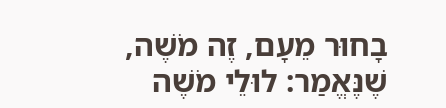בָחוּר מֵעָם, זֶה מֹשֶׁה, שֶׁנֶּאֱמַר: לוּלֵי מֹשֶׁה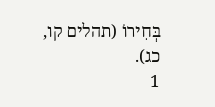בְּחִירוֹ (תהלים קו, כג).
1